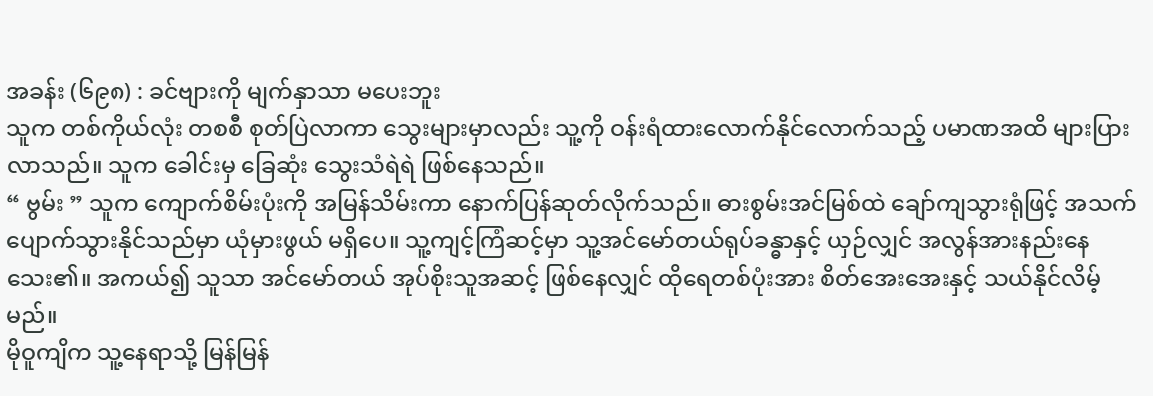အခန်း (၆၉၈) : ခင်ဗျားကို မျက်နှာသာ မပေးဘူး
သူက တစ်ကိုယ်လုံး တစစီ စုတ်ပြဲလာကာ သွေးများမှာလည်း သူ့ကို ဝန်းရံထားလောက်နိုင်လောက်သည့် ပမာဏအထိ များပြားလာသည်။ သူက ခေါင်းမှ ခြေဆုံး သွေးသံရဲရဲ ဖြစ်နေသည်။
“ ဗွမ်း ” သူက ကျောက်စိမ်းပုံးကို အမြန်သိမ်းကာ နောက်ပြန်ဆုတ်လိုက်သည်။ ဓားစွမ်းအင်မြစ်ထဲ ချော်ကျသွားရုံဖြင့် အသက်ပျောက်သွားနိုင်သည်မှာ ယုံမှားဖွယ် မရှိပေ။ သူ့ကျင့်ကြံဆင့်မှာ သူ့အင်မော်တယ်ရုပ်ခန္ဓာနှင့် ယှဉ်လျှင် အလွန်အားနည်းနေသေး၏။ အကယ်၍ သူသာ အင်မော်တယ် အုပ်စိုးသူအဆင့် ဖြစ်နေလျှင် ထိုရေတစ်ပုံးအား စိတ်အေးအေးနှင့် သယ်နိုင်လိမ့်မည်။
မိုဝူကျိက သူ့နေရာသို့ မြန်မြန်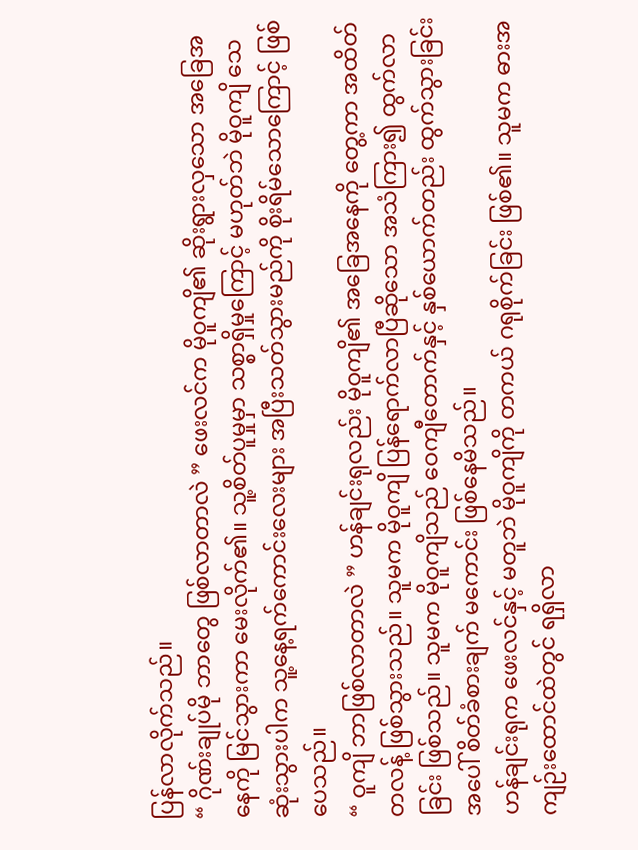ပြန်လာလိုက်သည်။
“ ဂိုဏ်းချုပ်မို ဘာတွေ ဖြစ်လာတာလဲ ” ဖေးလင်က မိုဝူကျိ၏ ဆိုးရွားလှသော အခြေအနေကို မြင်သွားကာ မေးလိုက်၏။ သူ့စိတ်ပူမှုမှာ သစ္စာရှိမှုကြောင့် မဟုတ်ဘဲ မိုဝူကျိ သေဆုံးသွားပါက သူ့နေ့ရက်ကောင်းလေးများ အပြီးသတ်သွားမည်ကို စိုးရိမ်သောကြောင့် ဖြစ်ပေသည်။
“ ဝူကျိ ဘာဖြစ်လာတာလဲ ” ဟန်ချင်းရုလည်း မိုဝူကျိ၏ အခြေအနေကို တွေ့ကာ အထိတ်တလန့် ဖြစ်သွားသည်။ သူမက မိုဝူကျိ ပြန်ရောက်လာပြီဆိုသော အသံကြား၍ ထွက်လာခြင်း ဖြစ်သည်။ သူမက မိုဝူကျိသည် ဝေကျီတောက်နှင့် နှစ်ယောက်တည်း ထွက်သွားခြင်းအပေါ် စိတ်ခံစားချက် မကောင်း ဖြစ်နေမိသည်။
ဟန်ချင်းရုက ဖေးလင်နှင့် မတူဘဲ မိုဝူကျိကို တကယ် ဂရုစိုက်ခြင်း ဖြစ်၏။ သူမက ဓားအကျဉ်းထောင်ထဲတွင် ရရှိလာ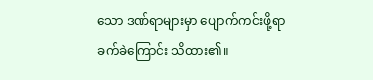သော ဒဏ်ရာများမှာ ပျောက်ကင်းဖို့ရာ ခက်ခဲကြောင်း သိထား၏။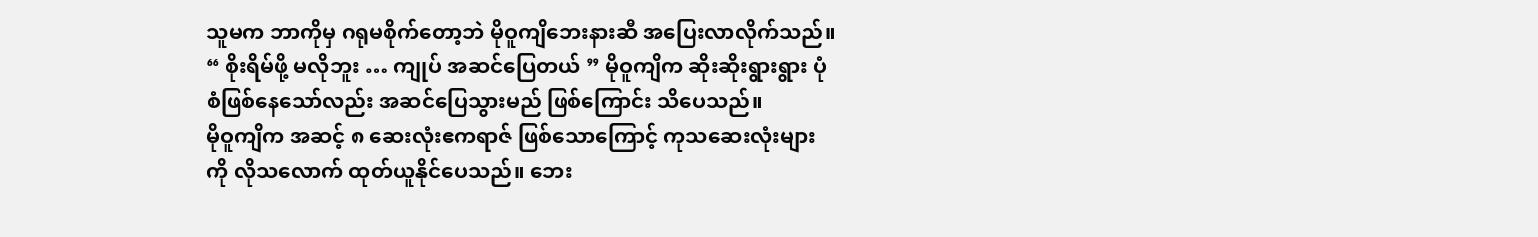သူမက ဘာကိုမှ ဂရုမစိုက်တော့ဘဲ မိုဝူကျိဘေးနားဆီ အပြေးလာလိုက်သည်။
“ စိုးရိမ်ဖို့ မလိုဘူး … ကျုပ် အဆင်ပြေတယ် ” မိုဝူကျိက ဆိုးဆိုးရွားရွား ပုံစံဖြစ်နေသော်လည်း အဆင်ပြေသွားမည် ဖြစ်ကြောင်း သိပေသည်။
မိုဝူကျိက အဆင့် ၈ ဆေးလုံးဧကရာဇ် ဖြစ်သောကြောင့် ကုသဆေးလုံးများကို လိုသလောက် ထုတ်ယူနိုင်ပေသည်။ ဘေး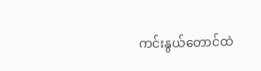ကင်းနွယ်တောင်ထဲ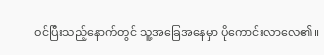ဝင်ပြီးသည့်နောက်တွင် သူ့အခြေအနေမှာ ပိုကောင်းလာလေ၏။